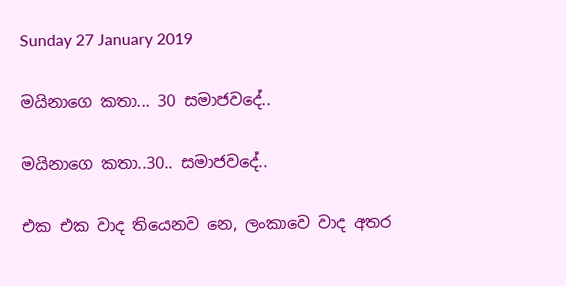Sunday 27 January 2019

මයිනාගෙ කතා... 30 සමාජවදේ..

මයිනාගෙ කතා..30.. සමාජවදේ..

එක එක වාද තියෙනව නෙ, ලංකාවෙ වාද අතර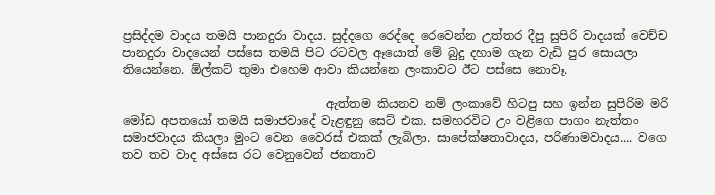ප්‍රසිද්දම වාදය තමයි පානදුරා වාදය. සුද්දගෙ රෙද්දෙ රෙවෙන්න උත්තර දීපු සුපිරි වාදයක් වෙච්ච පානදුරා වාදයෙන් පස්සෙ තමයි පිට රටවල ඈයොත් මේ බුදු දහාම ගැන වැඩි පුර සොයලා තියෙන්නෙ. ඕල්කට් තුමා එහෙම ආවා කියන්නෙ ලංකාවට ඊට පස්සෙ නොවෑ.

                                  ඇත්තම කියනව නම් ලංකාවේ හිටපු සහ ඉන්න සුපිරිම මරි මෝඩ අපතයෝ තමයි සමාජවාදේ වැළඳුනු සෙට් එක. සමහරවිට උං වළිගෙ පාගං නැත්තං සමාජවාදය කියලා මුංට වෙන වෛරස් එකක් ලැබිලා. සාපේක්ෂතාවාදය, පරිණාමවාදය.... වගෙ තව තව වාද අස්සෙ රට වෙනුවෙන් ජනතාව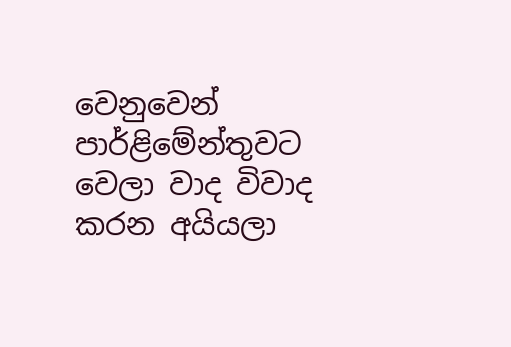වෙනුවෙන් පාර්ළිමේන්තුවට වෙලා වාද විවාද  කරන අයියලා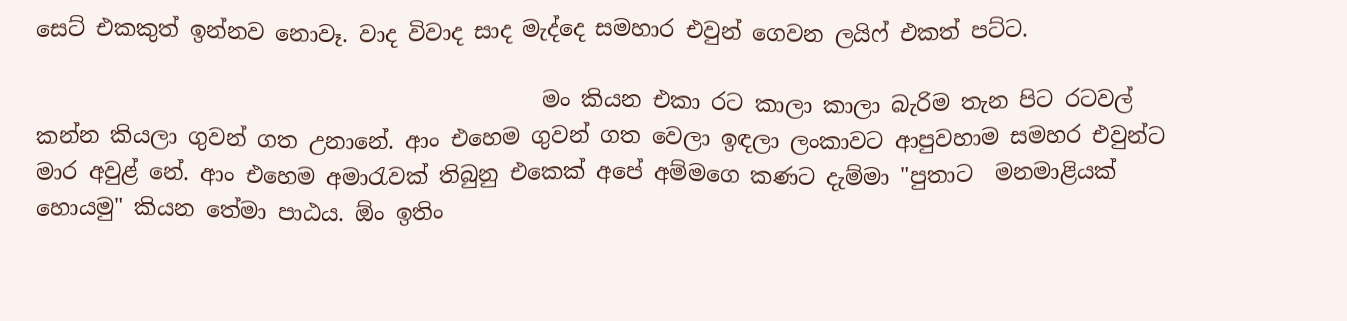සෙට් එකකුත් ඉන්නව නොවෑ. වාද විවාද සාද මැද්දෙ සමහාර එවුන් ගෙවන ලයිෆ් එකත් පට්ට.

                                              මං කියන එකා රට කාලා කාලා බැරිම තැන පිට රටවල් කන්න කියලා ගුවන් ගත උනානේ. ආං එහෙම ගුවන් ගත වෙලා ඉඳලා ලංකාවට ආපුවහාම සමහර එවුන්ට මාර අවුළ් නේ. ආං එහෙම අමාරැවක් තිබුනු එකෙක් අපේ අම්මගෙ කණට දැම්මා "පුතාට  මනමාළියක් හොයමු" කියන තේමා පාඨය. ඕං ඉතිං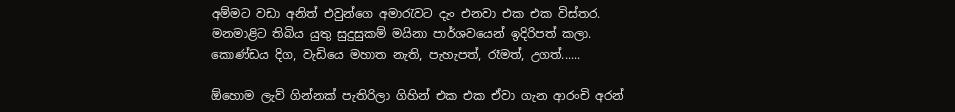අම්මට වඩා අනිත් එවුන්ගෙ අමාරැවට දැං එනවා එක එක විස්තර. මනමාළිට තිබිය යුතු සුදුසුකම් මයිනා පාර්ශවයෙන් ඉදිරිපත් කලා. කොණ්ඩය දිග, වැඩියෙ මහාත නැති, පැහැපත්, රෑමත්, උගත්......

ඕහොම ලැව් ගින්නක් පැතිරිලා ගිහින් එක එක ඒවා ගැන ආරංචි අරන්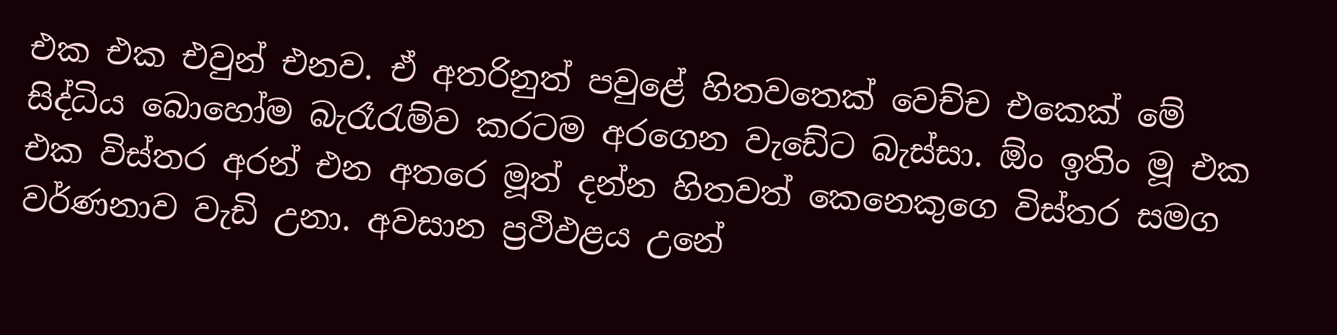එක එක එවුන් එනව. ඒ අතරිනුත් පවුළේ හිතවතෙක් වෙච්ච එකෙක් මේ සිද්ධිය බොහෝම බැරෑරැම්ව කරටම අරගෙන වැඩේට බැස්සා. ඕං ඉතිං මූ එක එක විස්තර අරන් එන අතරෙ මූත් දන්න හිතවත් කෙනෙකුගෙ විස්තර සමග වර්ණනාව වැඩි උනා. අවසාන ප්‍රථිඵළය උනේ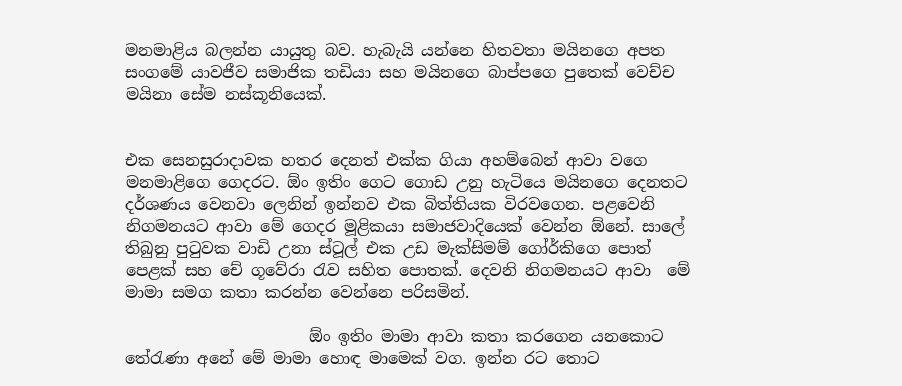මනමාළිය බලන්න යායුතු බව. හැබැයි යන්නෙ හිතවතා මයිනගෙ අපත සංගමේ යාවජීව සමාජික තඩියා සහ මයිනගෙ බාප්පගෙ පුතෙක් වෙච්ච මයිනා සේම නස්කූනියෙක්.


එක සෙනසුරාදාවක හතර දෙනත් එක්ක ගියා අහම්බෙන් ආවා වගෙ මනමාළිගෙ ගෙදරට. ඕං ඉතිං ගෙට ගොඩ උනු හැටියෙ මයිනගෙ දෙනතට දර්ශණය වෙනවා ලෙනින් ඉන්නව එක බිත්තියක විරවගෙන. පළවෙනි නිගමනයට ආවා මේ ගෙදර මූළිකයා සමාජවාදියෙක් වෙන්න ඕනේ. සාලේ තිබුනු පුටුවක වාඩි උනා ස්ටූල් එක උඩ මැක්සිමම් ගෝර්කිගෙ පොත් පෙළක් සහ චේ ගූවේරා රැව සහිත පොතක්. දෙවනි නිගමනයට ආවා  මේ මාමා සමග කතා කරන්න වෙන්නෙ පරිසමින්.

                       ඕං ඉතිං මාමා ආවා කතා කරගෙන යනකොට තේරැණා අනේ මේ මාමා හොඳ මාමෙක් වග. ඉන්න රට තොට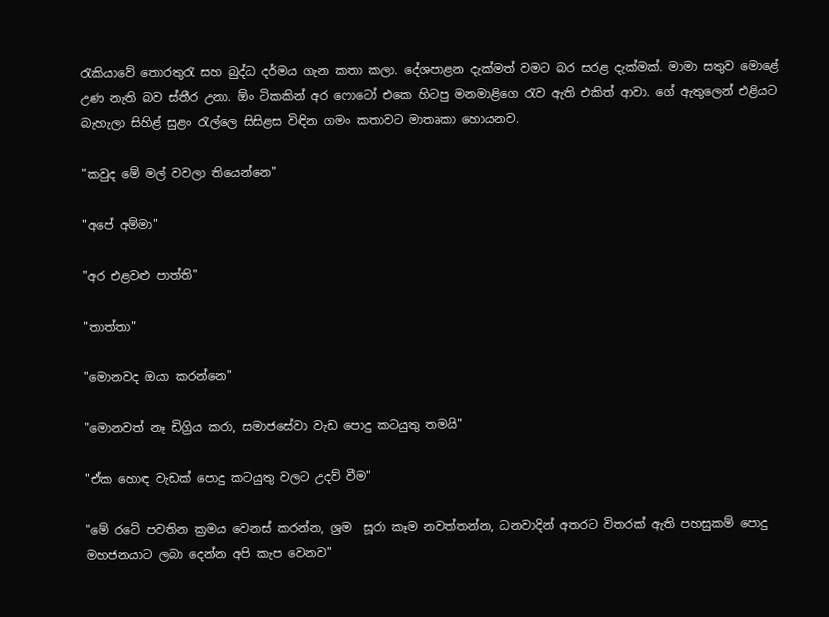රැකියාවේ තොරතුරැ සහ බුද්ධ දර්මය ගැන කතා කලා. දේශපාළන දැක්මත් වමට බර සරළ දැක්මක්. මාමා සතුව මොළේ උණ නැති බව ස්තීර උනා. ඕං ටිකකින් අර ෆොටෝ එකෙ හිටපු මනමාළිගෙ රැව ඇති එකිත් ආවා. ගේ ඇතුලෙන් එළියට බැහැලා සිහිළ් සුළං රැල්ලෙ සිසිළස විඳින ගමං කතාවට මාතෘකා හොයනව.

"කවුද මේ මල් වවලා තියෙන්නෙ"

"අපේ අම්මා"

"අර එළවළු පාත්ති"

"තාත්තා"

"මොනවද ඔයා කරන්නෙ"

"මොනවත් නෑ ඩිග්‍රිය කරා, සමාජසේවා වැඩ පොදු කටයුතු තමයි"

"ඒක හොඳ වැඩක් පොදු කටයුතු වලට උදව් වීම"

"මේ රටේ පවතින ක්‍රමය වෙනස් කරන්න, ශ්‍රම  සූරා කෑම නවත්තන්න, ධනවාදින් අතරට විතරක් ඇති පහසුකම් පොදු මහජනයාට ලබා දෙන්න අපි කැප වෙනව"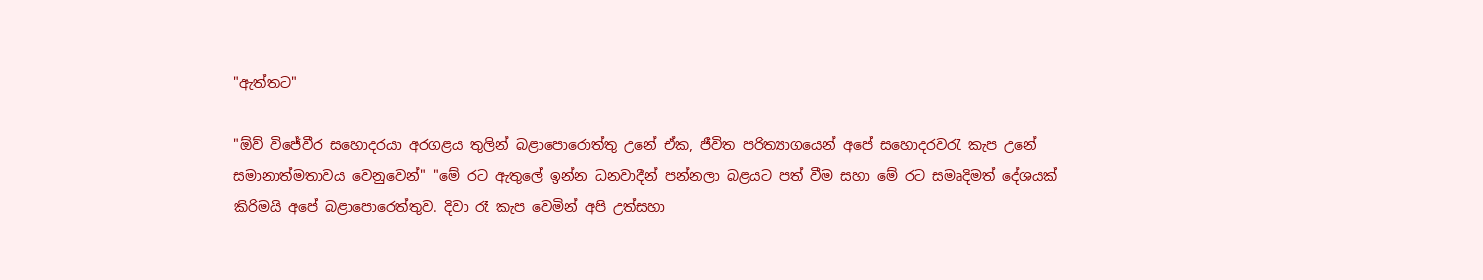"ඇත්තට"

"ඕව් විජේවීර සහොදරයා අරගළය තුලින් බළාපොරොත්තු උනේ ඒක, ජීවිත පරිත්‍යාගයෙන් අපේ සහොදරවරැ කැප උනේ  සමානාත්මතාවය වෙනුවෙන්" "මේ රට ඇතුලේ ඉන්න ධනවාදීන් පන්නලා බළයට පත් වීම සහා මේ රට සමෘදිමත් දේශයක් කිරිමයි අපේ බළාපොරෙත්තුව. දිවා රෑ කැප වෙමින් අපි උත්සහා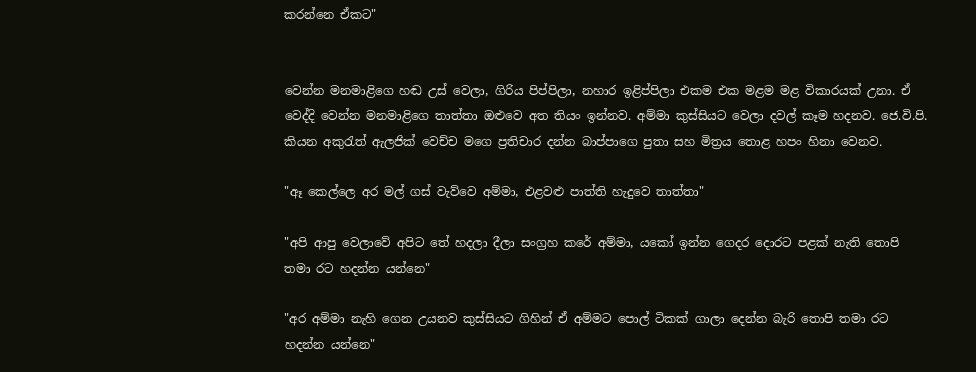කරන්නෙ ඒකට"


වෙන්න මනමාළිගෙ හඬ උස් වෙලා, ගිරිය පිප්පිලා, නහාර ඉළිප්පිලා එකම එක මළම මළ විකාරයක් උනා. ඒ වෙද්දි වෙන්න මනමාළිගෙ තාත්තා ඔළුවෙ අත තියං ඉන්නව. අම්මා කුස්සියට වෙලා දවල් කෑම හදනව. ජෙ.වි.පි. කියන අකුරැත් ඇලජික් වෙච්ච මගෙ ප්‍රතිචාර දන්න බාප්පාගෙ පුතා සහ මිත්‍රය තොළ හපං හිනා වෙනව.

"ඈ කෙල්ලෙ අර මල් ගස් වැව්වෙ අම්මා, එළවළු පාත්ති හැදුවෙ තාත්තා"

"අපි ආපු වෙලාවේ අපිට තේ හදලා දීලා සංග්‍රහ කරේ අම්මා, යකෝ ඉන්න ගෙදර දොරට පළක් නැති තොපි තමා රට හදන්න යන්නෙ"

"අර අම්මා නැහි ගෙන උයනව කුස්සියට ගිහින් ඒ අම්මට පොල් ටිකක් ගාලා දෙන්න බැරි තොපි තමා රට හදන්න යන්නෙ"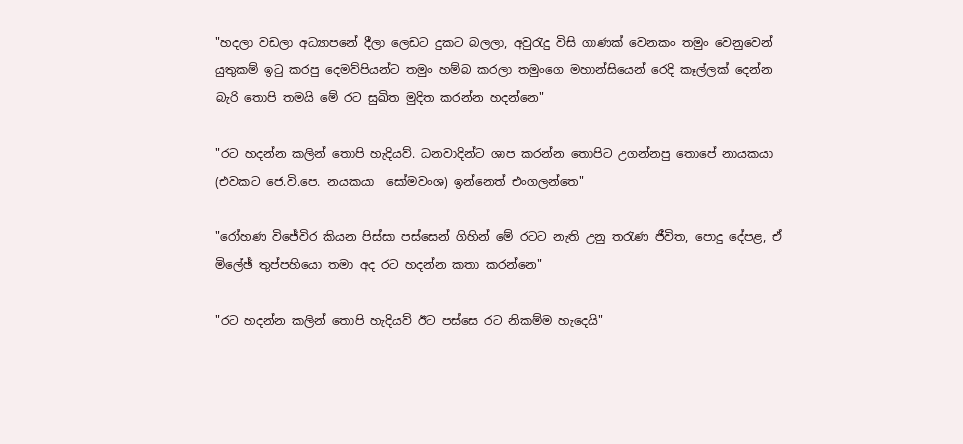"හදලා වඩලා අධ්‍යාපනේ දීලා ලෙඩට දුකට බලලා, අවුරැදු විසි ගාණක් වෙනකං තමුං වෙනුවෙන් යුතුකම් ඉටු කරපු දෙමව්පියන්ට තමුං හම්බ කරලා තමුංගෙ මහාන්සියෙන් රෙදි කෑල්ලක් දෙන්න බැරි තොපි තමයි මේ රට සුඛිත මුදිත කරන්න හදන්නෙ"

"රට හදන්න කලින් තොපි හැදියව්. ධනවාදින්ට ශාප කරන්න තොපිට උගන්නපු තොපේ නායකයා (එවකට ජෙ.වි.පෙ. නයකයා  සෝමවංශ) ඉන්නෙත් එංගලන්තෙ"

"රෝහණ විජේවිර කියන පිස්සා පස්සෙන් ගිහින් මේ රටට නැති උනු තරැණ ජීවිත, පොදු දේපළ, ඒ මිලේඡ් තුප්පහියො තමා අද රට හදන්න කතා කරන්නෙ"

"රට හදන්න කලින් තොපි හැදියව් ඊට පස්සෙ රට නිකම්ම හැදෙයි"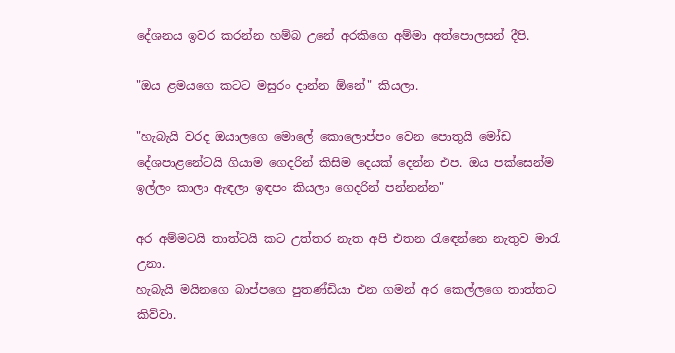දේශනය ඉවර කරන්න හම්බ උනේ අරකිගෙ අම්මා අත්පොලසන් දීපි.

"ඔය ළමයගෙ කටට මසුරං දාන්න ඕනේ" කියලා.

"හැබැයි වරද ඔයාලගෙ මොලේ කොලොප්පං වෙන පොතුයි මෝඩ දේශපාළනේටයි ගියාම ගෙදරින් කිසිම දෙයක් දෙන්න එප. ඔය පක්සෙන්ම ඉල්ලං කාලා ඇඳලා ඉඳපං කියලා ගෙදරින් පන්නන්න"

අර අම්මටයි තාත්ටයි කට උත්තර නැත අපි එතන රැඳෙන්නෙ නැතුව මාරැ උනා.
හැබැයි මයිනගෙ බාප්පගෙ පුතණ්ඩියා එන ගමන් අර කෙල්ලගෙ තාත්තට කිව්වා.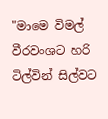"මාමෙ විමල් වීරවංශට හරි ටිල්වින් සිල්වට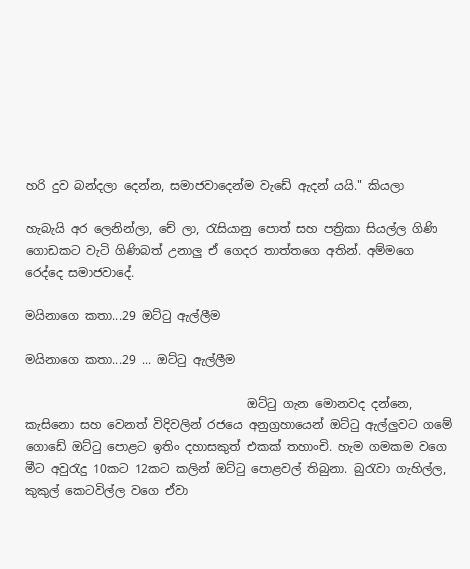හරි දුව බන්දලා දෙන්න, සමාජවාදෙන්ම වැඩේ ඇදන් යයි." කියලා

හැබැයි අර ලෙනින්ලා, චේ ලා, රැසියානු පොත් සහ පත්‍රිකා සියල්ල ගිණි ගොඩකට වැටි ගිණිබත් උනාලු ඒ ගෙදර තාත්තගෙ අතින්. අම්මගෙ රෙද්දෙ සමාජවාදේ.

මයිනාගෙ කතා...29 ඔට්ටු ඇල්ලීම

මයිනාගෙ කතා...29 ... ඔට්ටු ඇල්ලීම

                                     ඔට්ටු ගැන මොනවද දන්නෙ, කැසිනො සහ වෙනත් විදිවලින් රජයෙ අනුග්‍රහායෙන් ඔට්ටු ඇල්ලුවට ගමේ ගොඩේ ඔට්ටු පොළට ඉතිං දහාසකුත් එකක් තහාංචි. හැම ගමකම වගෙ මීට අවුරැදු 10කට 12කට කලින් ඔට්ටු පොළවල් තිබුනා. බුරැවා ගැහිල්ල, කුකුල් කෙටවිල්ල වගෙ ඒවා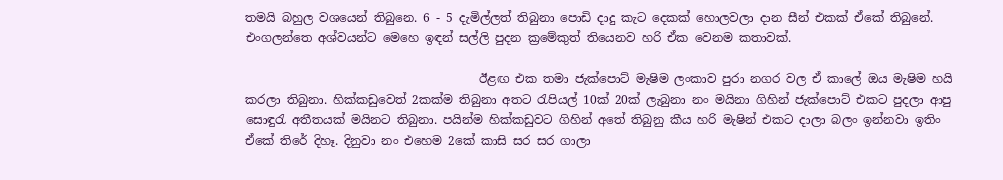තමයි බහුල වශයෙන් තිබුනෙ. 6 - 5 දැමිල්ලත් තිබුනා පොඩි දාදු කැට දෙකක් හොලවලා දාන සීන් එකක් ඒකේ තිබුනේ. එංගලන්තෙ අශ්වයන්ට මෙහෙ ඉඳන් සල්ලි පුදන ක්‍රමේකුත් තියෙනව හරි ඒක වෙනම කතාවක්.

                                       ඊළඟ එක තමා ජැක්පොට් මැෂිම ලංකාව පුරා නගර වල ඒ කාලේ ඔය මැෂිම හයි කරලා තිබුනා. හික්කඩුවෙත් 2කක්ම තිබුනා අතට රැපියල් 10ක් 20ක් ලැබුනා නං මයිනා ගිහින් ජැක්පොට් එකට පුදලා ආපු සොඳුරැ අතීතයක් මයිනට තිබුනා. පයින්ම හික්කඩුවට ගිහින් අතේ තිබුනු කීය හරි මැෂින් එකට දාලා බලං ඉන්නවා ඉතිං ඒකේ තිරේ දිහෑ. දිනුවා නං එහෙම 2කේ කාසි සර සර ගාලා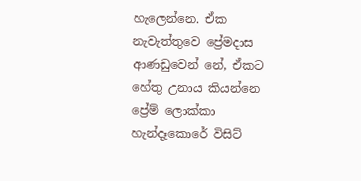හැලෙන්නෙ. ඒක නැවැත්තුවෙ ප්‍රේමදාස ආණඩුවෙන් නේ, ඒකට හේතු උනාය කියන්නෙ ප්‍රේම් ලොක්කා හැන්දෑකොරේ විසිට්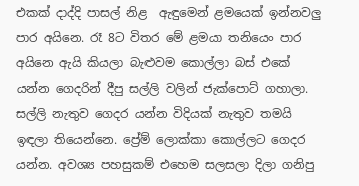එකක් දාද්දි පාසල් නිළ  ඇඳුමෙන් ළමයෙක් ඉන්නවලු පාර අයිනෙ. රෑ 8ට විතර මේ ළමයා තනියෙං පාර අයිනෙ ඇයි කියලා බැළුවම කොල්ලා බස් එකේ යන්න ගෙදරින් දීපු සල්ලි වලින් ජැක්පොට් ගහාලා. සල්ලි නැතුව ගෙදර යන්න විදියක් නැතුව තමයි ඉඳලා තියෙන්නෙ. ප්‍රේම් ලොක්කා කොල්ලට ගෙදර යන්න. අවශ්‍ය පහසුකම් එහෙම සලසලා දිලා ගනිපු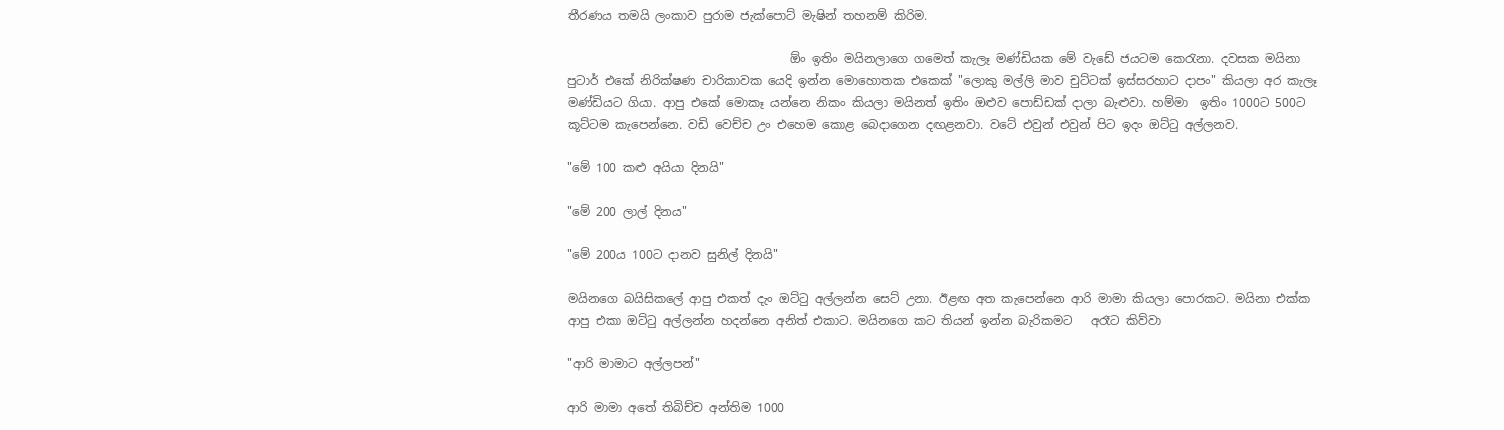තීරණය තමයි ලංකාව පුරාම ජැක්පොට් මැෂින් තහනම් කිරිම.

                                     ඕං ඉතිං මයිනලාගෙ ගමෙත් කැලෑ මණ්ඩියක මේ වැඩේ ජයටම කෙරැනා. දවසක මයිනා පුටාර් එකේ නිරික්ෂණ චාරිකාවක යෙදි ඉන්න මොහොතක එකෙක් "ලොකු මල්ලි මාව චුට්ටක් ඉස්සරහාට දාපං" කියලා අර කැලෑ මණ්ඩියට ගියා. ආපු එකේ මොකෑ යන්නෙ නිකං කියලා මයිනත් ඉතිං ඔළුව පොඩ්ඩක් දාලා බැළුවා. හම්මා  ඉතිං 1000ට 500ට කූට්ටම කැපෙන්නෙ. වඩි වෙච්ච උං එහෙම කොළ බෙදාගෙන දඟළනවා. වටේ එවුන් එවුන් පිට ඉදං ඔට්ටු අල්ලනව.

"මේ 100 කළු අයියා දිනයි"

"මේ 200 ලාල් දිනය"

"මේ 200ය 100ට දානව සුනිල් දිනයි"

මයිනගෙ බයිසිකලේ ආපු එකත් දැං ඔට්ටු අල්ලන්න සෙට් උනා. ඊළඟ අත කැපෙන්නෙ ආරි මාමා කියලා පොරකට. මයිනා එක්ක ආපු එකා ඔට්ටු අල්ලන්න හදන්නෙ අනිත් එකාට. මයිනගෙ කට තියන් ඉන්න බැරිකමට   අරෑට කිව්වා

"ආරි මාමාට අල්ලපන්"

ආරි මාමා අතේ තිබිච්ච අන්තිම 1000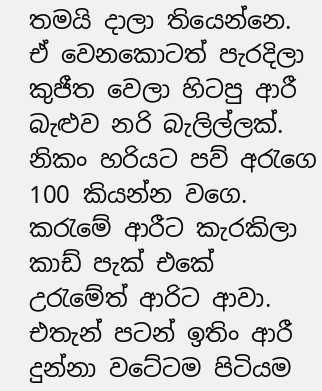තමයි දාලා තියෙන්නෙ. ඒ වෙනකොටත් පැරදිලා කුජීත වෙලා හිටපු ආරී බැළුව නරි බැලිල්ලක්. නිකං හරියට පව් අරැගෙ 100 කියන්න වගෙ. කරැමේ ආරීට කැරකිලා කාඩ් පැක් එකේ උරැමේත් ආරිට ආවා. එතැන් පටන් ඉතිං ආරී දුන්නා වටේටම පිටියම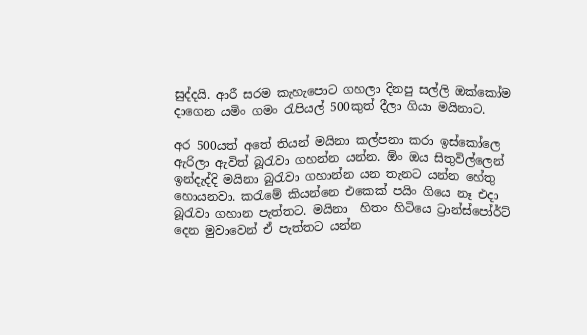සුද්දයි. ආරී සරම කැහැපොට ගහලා දිනපු සල්ලි ඔක්කෝම දාගෙන යමිං ගමං රැපියල් 500කුත් දීලා ගියා මයිනාට.

අර 500යත් අතේ තියන් මයිනා කල්පනා කරා ඉස්කෝලෙ ඇරිලා ඇවිත් බූරැවා ගහන්න යන්න. ඕං ඔය සිතුවිල්ලෙන් ඉන්දැද්දි මයිනා බුරැවා ගහාන්න යන තැනට යන්න හේතු හොයනවා. කරැමේ කියන්නෙ එකෙක් පයිං ගියෙ නෑ එදා බූරැවා ගහාන පැත්තට. මයිනා  හිතං හිටියෙ ට්‍රාන්ස්පෝර්ට් දෙන මුවාවෙන් ඒ පැත්තට යන්න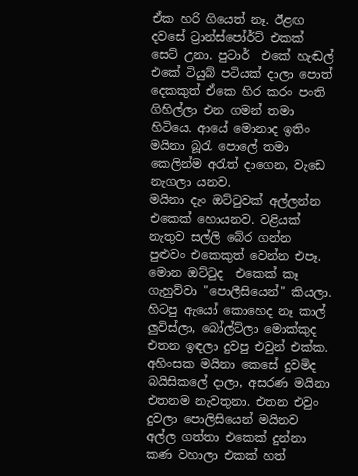ඒක හරි ගියෙත් නෑ. ඊළඟ  දවසේ ට්‍රාන්ස්පෝර්ට් එකක් සෙට් උනා. පුටාර්  එකේ හැඬල් එකේ ටියුබ් පටියක් දාලා පොත්  දෙකකුත් ඒකෙ හිර කරං පංති ගිහිල්ලා එන ගමන් තමා හිටියෙ. ආයේ මොනාද ඉතිං මයිනා බූරැ පොලේ තමා කෙලින්ම අරැත් දාගෙන, වැඩෙ නැගලා යනව.
මයිනා දැං ඔට්ටුවක් අල්ලන්න එකෙක් හොයනව. වළියක් නැතුව සල්ලි බේර ගන්න පුළුවං එකෙකුත් වෙන්න එපෑ. මොන ඔට්ටුද  එකෙක් කෑ ගැහුව්වා "පොලීසියෙන්" කියලා. හිටපු ඇයෝ කොහෙද නෑ කාල් ලුවිස්ලා, බෝල්ට්ලා මොක්කුද එතන ඉඳලා දුවපු එවුන් එක්ක. අහිංසක මයිනා කෙසේ දුවමිද  බයිසිකලේ දාලා, අසරණ මයිනා එතනම නැවතුනා. එතන එවුං දුවලා පොලිසියෙන් මයිනව අල්ල ගත්තා එකෙක් දුන්නා කණ වහාලා එකක් හත්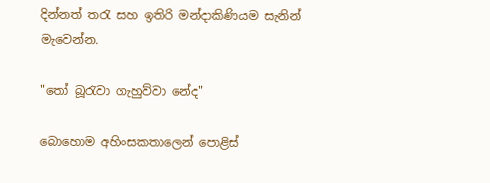දින්නත් තරැ සහ ඉතිරි මන්දාකිණියම සැනින් මැවෙන්න.

"තෝ බූරැවා ගැහුව්වා නේද"

බොහොම අහිංසකතාලෙන් පොළිස්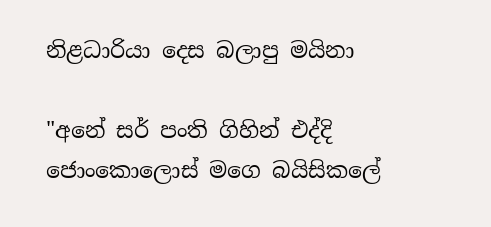නිළධාරියා දෙස බලාපු මයිනා

"අනේ සර් පංති ගිහින් එද්දි ජොංකොලොස් මගෙ බයිසිකලේ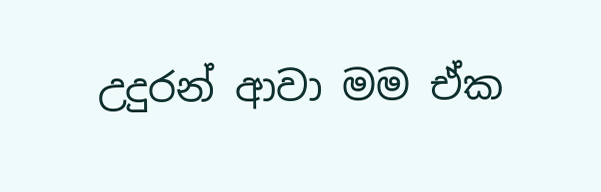උදුරන් ආවා මම ඒක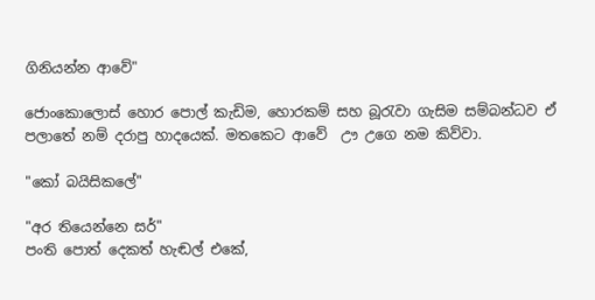ගිනියන්න ආවේ"

ජොංකොලොස් හොර පොල් කැඩිම, හොරකම් සහ බූරැවා ගැසිම සම්බන්ධව ඒ පලාතේ නම් දරාපු හාදයෙක්. මතකෙට ආවේ  ඌ උගෙ නම කිව්වා.

"කෝ බයිසිකලේ"

"අර තියෙන්නෙ සර්"
පංති පොත් දෙකත් හැඬල් එකේ,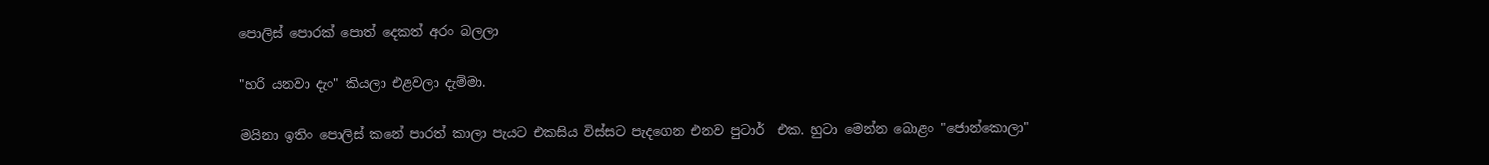පොලිස් පොරක් පොත් දෙකත් අරං බලලා

"හරි යනවා දැං" කියලා එළවලා දැම්මා.

මයිනා ඉතිං පොලිස් කනේ පාරත් කාලා පැයට එකසිය විස්සට පැදගෙන එනව පුටාර්  එක. හුටා මෙන්න බොළං "ජොන්කොලා"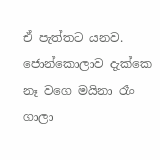ඒ පැත්තට යනව. ජොන්කොලාව දැක්කෙ නෑ වගෙ මයිනා රෑං ගාලා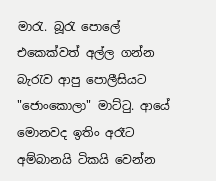මාරැ. බූරැ පොලේ එකෙක්වත් අල්ල ගන්න බැරැව ආපු පොලීසියට "ජොංකොලා" මාට්ටු. ආයේ මොනවද ඉතිං අරෑට අම්බානයි ටිකයි වෙන්න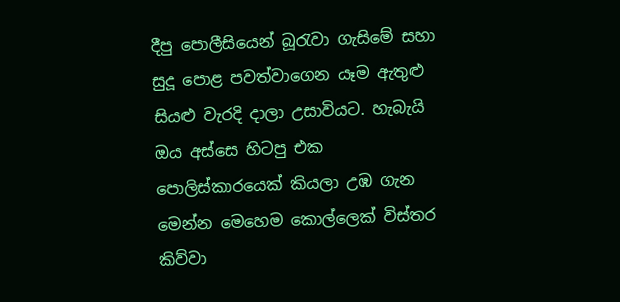දීපු පොලීසියෙන් බූරැවා ගැසිමේ සහා සුදූ පොළ පවත්වාගෙන යෑම ඇතුළු සියළු වැරදි දාලා උසාවියට. හැබැයි ඔය අස්සෙ හිටපු එක පොලිස්කාරයෙක් කියලා උඹ ගැන මෙන්න මෙහෙම කොල්ලෙක් විස්තර කිව්වා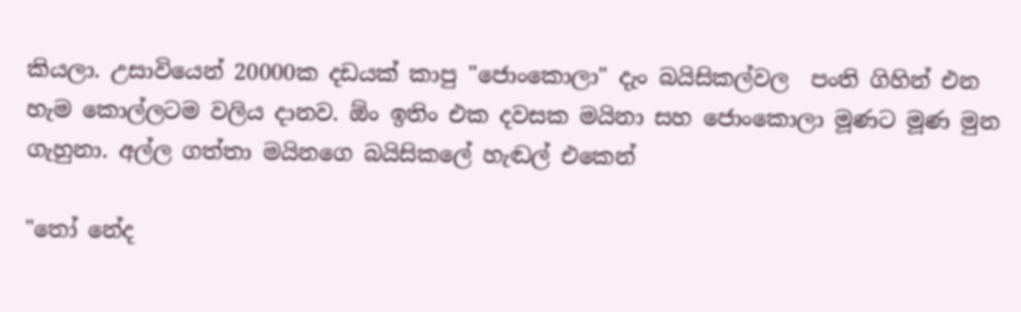කියලා. උසාවියෙන් 20000ක දඩයක් කාපු "ජොංකොලා" දැං බයිසිකල්වල  පංති ගිහින් එන හැම කොල්ලටම වලිය දානව. ඕං ඉතිං එක දවසක මයිනා සහ ජොංකොලා මූණට මූණ මුන ගැහුනා. අල්ල ගත්තා මයිනගෙ බයිසිකලේ හැඬල් එකෙන්

"තෝ නේද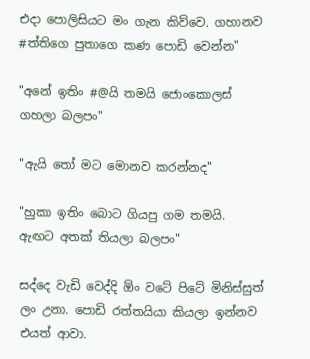එදා පොලිසියට මං ගැන කිව්වෙ. ගහානව #ත්තිගෙ පුතාගෙ කණ පොඩි වෙන්න"

"අනේ ඉතිං #@යි තමයි ජොංකොලස් ගහලා බලපං"

"ඇයි තෝ මට මොනව කරන්නද"

"හුකා ඉතිං බොට ගියපු ගම තමයි. ඇඟට අතක් තියලා බලපං"

සද්දෙ වැඩි වෙද්දි ඕං වටේ පිටේ මිනිස්සුත් ලං උනා. පොඩි රත්තයියා කියලා ඉන්නව එයත් ආවා.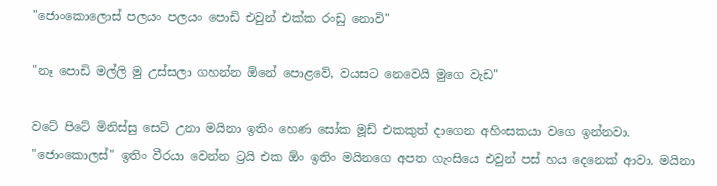"ජොංකොලොස් පලයං පලයං පොඩි එවුන් එක්ක රංඩු නොවි"

"නෑ පොඩි මල්ලි මු උස්සලා ගහන්න ඕනේ පොළවේ, වයසට නෙවෙයි මුගෙ වැඩ"

වටේ පිටේ මිනිස්සු සෙට් උනා මයිනා ඉතිං හෙණ සෝක මූඩ් එකකුත් දාගෙන අහිංසකයා වගෙ ඉන්නවා. "ජොංකොලස්" ඉතිං වීරයා වෙන්න ට්‍රයි එක ඕං ඉතිං මයිනගෙ අපත ගැංසියෙ එවුන් පස් හය දෙනෙක් ආවා. මයිනා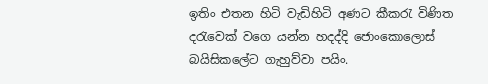ඉතිං එතන හිටි වැඩිහිටි අණට කීකරැ විණිත දරැවෙක් වගෙ යන්න හදද්දි ජොංකොලොස් බයිසිකලේට ගැහුව්වා පයිං.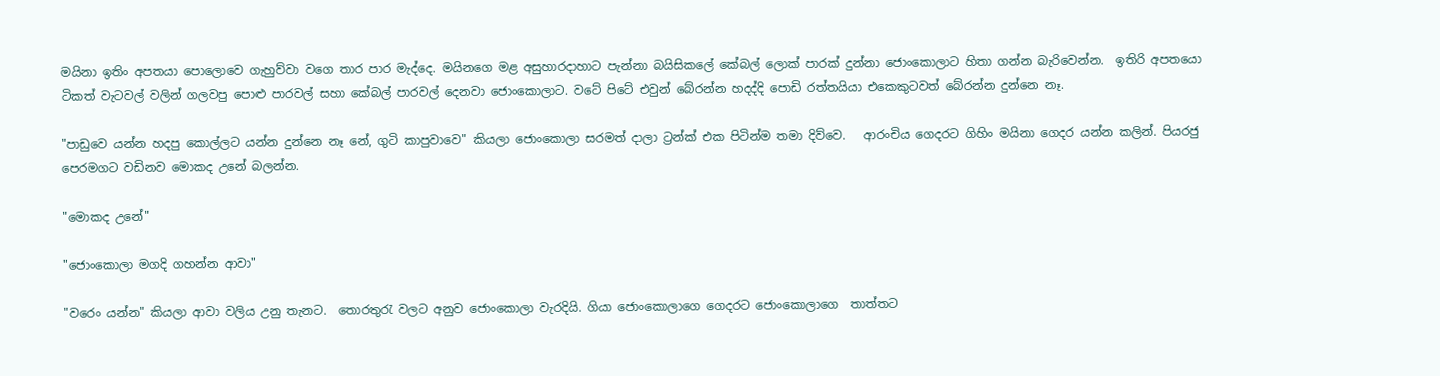මයිනා ඉතිං අපතයා පොලොවෙ ගැහුව්වා වගෙ තාර පාර මැද්දෙ. මයිනගෙ මළ අසුහාරදාහාට පැන්නා බයිසිකලේ කේබල් ලොක් පාරක් දුන්නා ජොංකොලාට හිතා ගන්න බැරිවෙන්න.  ඉතිරි අපතයො ටිකත් වැටවල් වලින් ගලවපු පොළු පාරවල් සහා කේබල් පාරවල් දෙනවා ජොංකොලාට. වටේ පිටේ එවුන් බේරන්න හදද්දි පොඩි රත්තයියා එකෙකුටවත් බේරන්න දුන්නෙ නෑ.

"පාඩුවෙ යන්න හදපු කොල්ලට යන්න දුන්නෙ නෑ නේ, ගුටි කාපුවාවෙ" කියලා ජොංකොලා සරමත් දාලා ට්‍රන්ක් එක පිටින්ම තමා දිව්වෙ.   ආරංචිය ගෙදරට ගිහිං මයිනා ගෙදර යන්න කලින්. පියරජු පෙරමගට වඩිනව මොකද උනේ බලන්න.

"මොකද උනේ"

"ජොංකොලා මගදි ගහන්න ආවා"

"වරෙං යන්න" කියලා ආවා වලිය උනු තැනට.  තොරතුරැ වලට අනුව ජොංකොලා වැරදියි. ගියා ජොංකොලාගෙ ගෙදරට ජොංකොලාගෙ  තාත්තට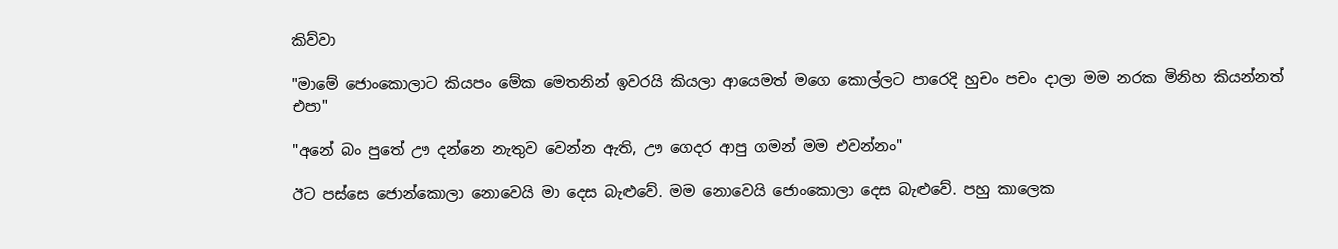කිව්වා

"මාමේ ජොංකොලාට කියපං මේක මෙතනින් ඉවරයි කියලා ආයෙමත් මගෙ කොල්ලට පාරෙදි හුචං පචං දාලා මම නරක මිනිහ කියන්නත් එපා"

"අනේ බං පුතේ ඌ දන්නෙ නැතුව වෙන්න ඇති, ඌ ගෙදර ආපු ගමන් මම එවන්නං"

ඊට පස්සෙ ජොන්කොලා නොවෙයි මා දෙස බැළුවේ. මම නොවෙයි ජොංකොලා දෙස බැළුවේ. පහු කාලෙක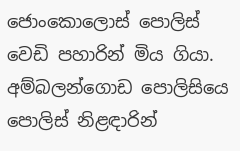ජොංකොලොස් පොලිස් වෙඩි පහාරින් මිය ගියා. අම්බලන්ගොඩ පොලිසියෙ පොලිස් නිළඳාරින්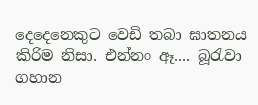දෙදෙනෙකුට වෙඩි තබා ඝාතනය කිරිම නිසා. එන්නං ඈ.... බූරැවා ගහාන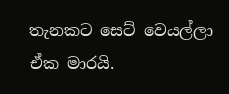තැනකට සෙට් වෙයල්ලා ඒක මාරයි.